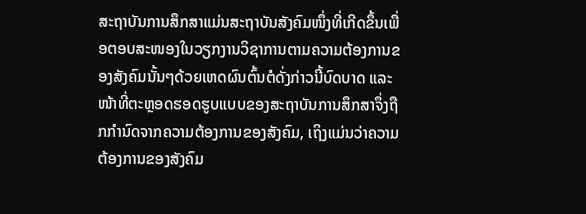ສະຖາບັນການສຶກສາແມ່ນສະຖາບັນສັງຄົມໜຶ່ງທີ່ເກີດຂຶ້ນເພື່ອຕອບສະໜອງໃນວຽກງານວິຊາການຕາມຄວາມຕ້ອງການຂອງສັງຄົມນັ້ນໆດ້ວຍເຫດຜົນຕົ້ນຕໍດັ່ງກ່າວນີ້ບົດບາດ ແລະໜ້າທີ່ຕະຫຼອດຮອດຮູບແບບຂອງສະຖາບັນການສຶກສາຈຶ່ງຖືກກໍານົດຈາກຄວາມຕ້ອງການຂອງສັງຄົມ, ເຖິງແມ່ນວ່າຄວາມຕ້ອງການຂອງສັງຄົມ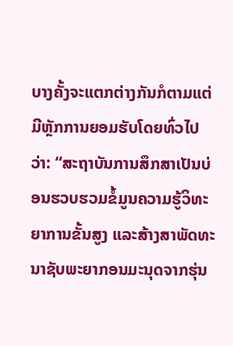ບາງຄັ້ງຈະແຕກຕ່າງກັນກໍຕາມແຕ່ມີຫຼັກການຍອມຮັບໂດຍທົ່ວໄປວ່າ: “ສະຖາບັນການສຶກສາເປັນບ່ອນຮວບຮວມຂໍ້ມູນຄວາມຮູ້ວິທະຍາການຂັ້ນສູງ ແລະສ້າງສາພັດທະນາຊັບພະຍາກອນມະນຸດຈາກຮຸ່ນ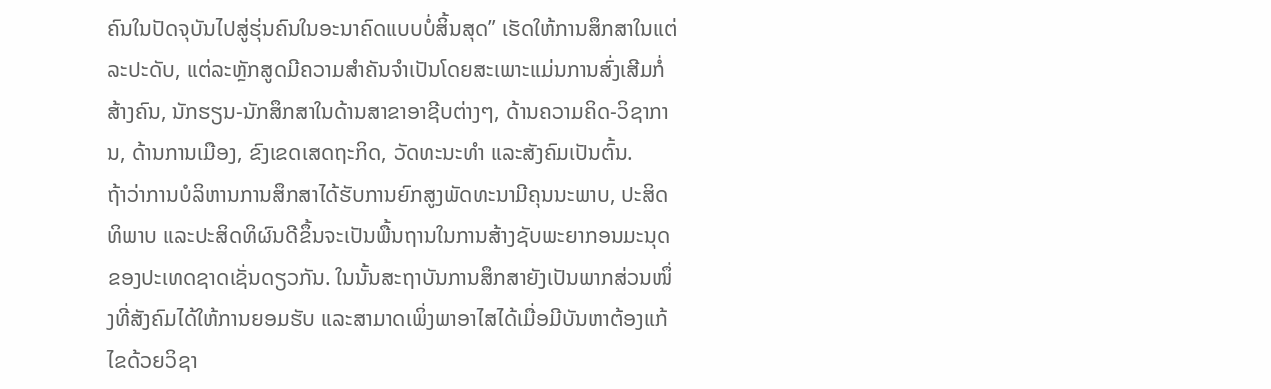ຄົນໃນປັດຈຸບັນໄປສູ່ຮຸ່ນຄົນໃນອະນາຄົດແບບບໍ່ສິ້ນສຸດ” ເຮັດໃຫ້ການສຶກສາໃນແຕ່ລະປະດັບ, ແຕ່ລະຫຼັກສູດມີຄວາມສໍາຄັນຈໍາເປັນໂດຍສະເພາະແມ່ນການສົ່ງເສີມກໍ່ສ້າງຄົນ, ນັກຮຽນ-ນັກສຶກສາໃນດ້ານສາຂາອາຊີບຕ່າງໆ, ດ້ານຄວາມຄິດ-ວິຊາການ, ດ້ານການເມືອງ, ຂົງເຂດເສດຖະກິດ, ວັດທະນະທໍາ ແລະສັງຄົມເປັນຕົ້ນ.
ຖ້າວ່າການບໍລິຫານການສຶກສາໄດ້ຮັບການຍົກສູງພັດທະນາມີຄຸນນະພາບ, ປະສິດທິພາບ ແລະປະສິດທິຜົນດີຂຶ້ນຈະເປັນພື້ນຖານໃນການສ້າງຊັບພະຍາກອນມະນຸດຂອງປະເທດຊາດເຊັ່ນດຽວກັນ. ໃນນັ້ນສະຖາບັນການສຶກສາຍັງເປັນພາກສ່ວນໜຶ່ງທີ່ສັງຄົມໄດ້ໃຫ້ການຍອມຮັບ ແລະສາມາດເພິ່ງພາອາໄສໄດ້ເມື່ອມີບັນຫາຕ້ອງແກ້ໄຂດ້ວຍວິຊາ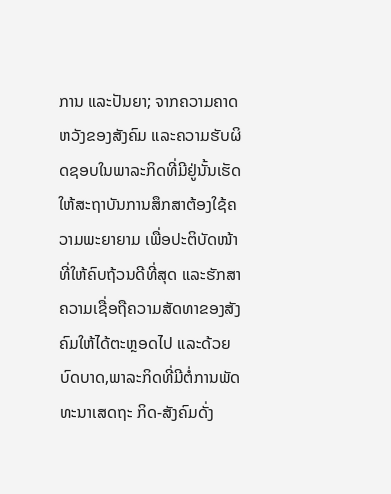ການ ແລະປັນຍາ; ຈາກຄວາມຄາດຫວັງຂອງສັງຄົມ ແລະຄວາມຮັບຜິດຊອບໃນພາລະກິດທີ່ມີຢູ່ນັ້ນເຮັດໃຫ້ສະຖາບັນການສຶກສາຕ້ອງໃຊ້ຄວາມພະຍາຍາມ ເພື່ອປະຕິບັດໜ້າທີ່ໃຫ້ຄົບຖ້ວນດີທີ່ສຸດ ແລະຮັກສາຄວາມເຊື່ອຖືຄວາມສັດທາຂອງສັງຄົມໃຫ້ໄດ້ຕະຫຼອດໄປ ແລະດ້ວຍບົດບາດ,ພາລະກິດທີ່ມີຕໍ່ການພັດທະນາເສດຖະ ກິດ-ສັງຄົມດັ່ງ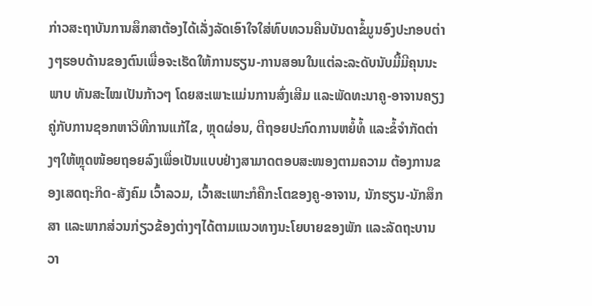ກ່າວສະຖາບັນການສຶກສາຕ້ອງໄດ້ເລັ່ງລັດເອົາໃຈໃສ່ທົບທວນຄືນບັນດາຂໍ້ມູນອົງປະກອບຕ່າງໆຮອບດ້ານຂອງຕົນເພື່ອຈະເຮັດໃຫ້ການຮຽນ-ການສອນໃນແຕ່ລະລະດັບນັບມື້ມີຄຸນນະພາບ ທັນສະໄໝເປັນກ້າວໆ ໂດຍສະເພາະແມ່ນການສົ່ງເສີມ ແລະພັດທະນາຄູ-ອາຈານຄຽງຄູ່ກັບການຊອກຫາວິທີການແກ້ໄຂ, ຫຼຸດຜ່ອນ, ຕີຖອຍປະກົດການຫຍໍ້ທໍ້ ແລະຂໍ້ຈໍາກັດຕ່າງໆໃຫ້ຫຼຸດໜ້ອຍຖອຍລົງເພື່ອເປັນແບບຢ່າງສາມາດຕອບສະໜອງຕາມຄວາມ ຕ້ອງການຂອງເສດຖະກິດ-ສັງຄົມ ເວົ້າລວມ, ເວົ້າສະເພາະກໍຄືກະໂຕຂອງຄູ-ອາຈານ, ນັກຮຽນ-ນັກສຶກສາ ແລະພາກສ່ວນກ່ຽວຂ້ອງຕ່າງໆໄດ້ຕາມແນວທາງນະໂຍບາຍຂອງພັກ ແລະລັດຖະບານວາ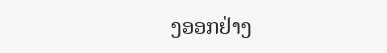ງອອກຢ່າງ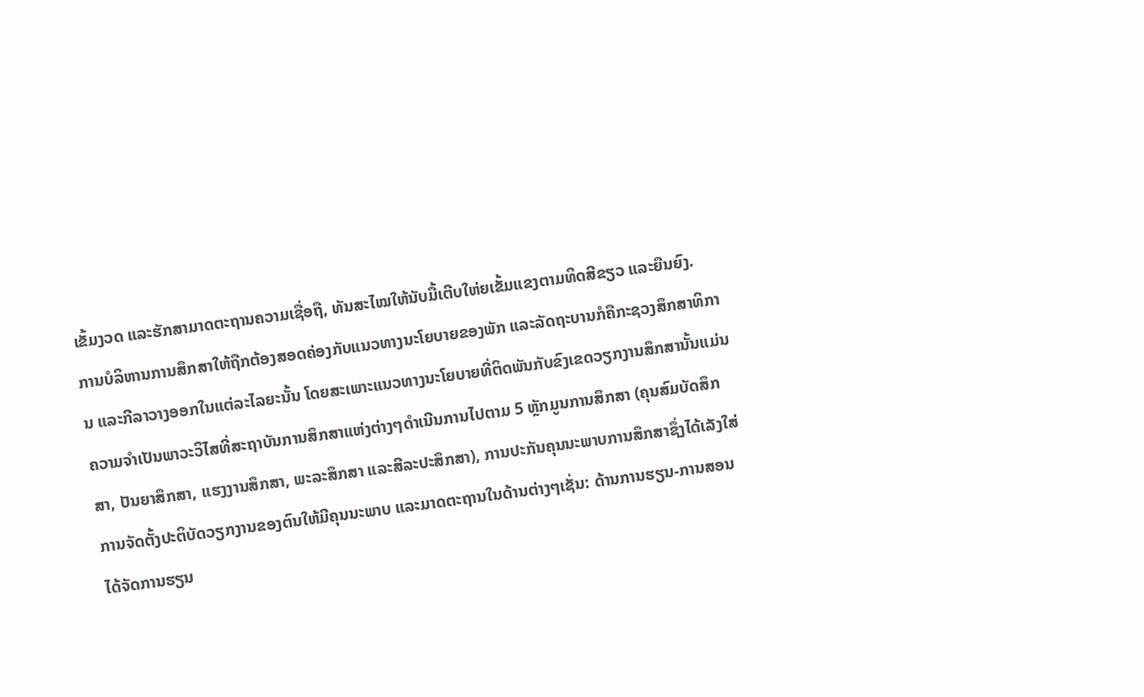ເຂັ້ມງວດ ແລະຮັກສາມາດຕະຖານຄວາມເຊື່ອຖື, ທັນສະໄໝໃຫ້ນັບມື້ເຕີບໃຫ່ຍເຂັ້ມແຂງຕາມທິດສີຂຽວ ແລະຍືນຍົງ.
ການບໍລິຫານການສຶກສາໃຫ້ຖືກຕ້ອງສອດຄ່ອງກັບແນວທາງນະໂຍບາຍຂອງພັກ ແລະລັດຖະບານກໍຄືກະຊວງສຶກສາທິການ ແລະກີລາວາງອອກໃນແຕ່ລະໄລຍະນັ້ນ ໂດຍສະເພາະແນວທາງນະໂຍບາຍທີ່ຕິດພັນກັບຂົງເຂດວຽກງານສຶກສານັ້ນແມ່ນຄວາມຈຳເປັນພາວະວິໄສທີ່ສະຖາບັນການສຶກສາແຫ່ງຕ່າງໆດຳເນີນການໄປຕາມ 5 ຫຼັກມູນການສຶກສາ (ຄຸນສົມບັດສຶກສາ, ປັນຍາສຶກສາ, ແຮງງານສຶກສາ, ພະລະສຶກສາ ແລະສີລະປະສຶກສາ), ການປະກັນຄຸນນະພາບການສຶກສາຊຶ່ງໄດ້ເລັງໃສ່ການຈັດຕັ້ງປະຕິບັດວຽກງານຂອງຕົນໃຫ້ມີຄຸນນະພາບ ແລະມາດຕະຖານໃນດ້ານຕ່າງໆເຊັ່ນ: ດ້ານການຮຽນ-ການສອນໄດ້ຈັດການຮຽນ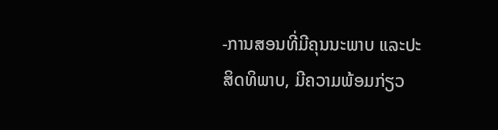-ການສອນທີ່ມີຄຸນນະພາບ ແລະປະສິດທິພາບ, ມີຄວາມພ້ອມກ່ຽວ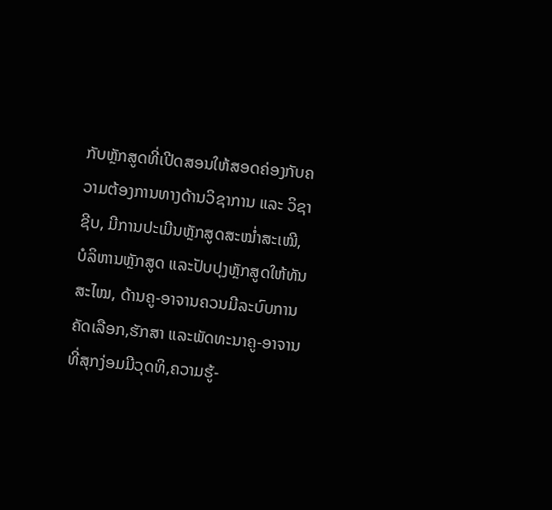ກັບຫຼັກສູດທີ່ເປີດສອນໃຫ້ສອດຄ່ອງກັບຄວາມຕ້ອງການທາງດ້ານວິຊາການ ແລະ ວິຊາຊີບ, ມີການປະເມີນຫຼັກສູດສະໝໍ່າສະເໝີ, ບໍລິຫານຫຼັກສູດ ແລະປັບປຸງຫຼັກສູດໃຫ້ທັນສະໄໝ, ດ້ານຄູ-ອາຈານຄວນມີລະບົບການຄັດເລືອກ,ຮັກສາ ແລະພັດທະນາຄູ-ອາຈານທີ່ສຸກງ່ອມມີວຸດທິ,ຄວາມຮູ້-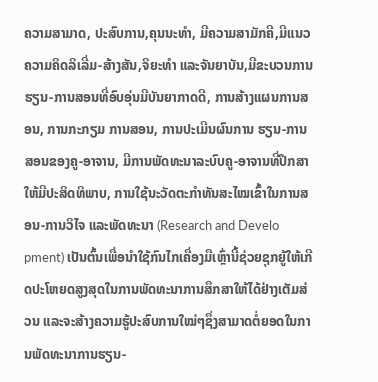ຄວາມສາມາດ, ປະສົບການ,ຄຸນນະທຳ, ມີຄວາມສາມັກຄີ,ມີແນວຄວາມຄິດລິເລີ່ມ-ສ້າງສັນ,ຈິຍະທໍາ ແລະຈັນຍາບັນ,ມີຂະບວນການຮຽນ-ການສອນທີ່ອົບອຸ່ນມີບັນຍາກາດດີ, ການສ້າງແຜນການສອນ, ການກະກຽມ ການສອນ, ການປະເມີນຜົນການ ຮຽນ-ການສອນຂອງຄູ-ອາຈານ, ມີການພັດທະນາລະບົບຄູ-ອາຈານທີ່ປຶກສາໃຫ້ມີປະສິດທິພາບ, ການໃຊ້ນະວັດຕະກຳທັນສະໄໝເຂົ້າໃນການສອນ-ການວິໄຈ ແລະພັດທະນາ (Research and Develo pment) ເປັນຕົ້ນເພື່ອນຳໃຊ້ກົນໄກເຄື່ອງມືເຫຼົ່ານີ້ຊ່ວຍຊຸກຍູ້ໃຫ້ເກີດປະໂຫຍດສູງສຸດໃນການພັດທະນາການສຶກສາໃຫ້ໄດ້ຢ່າງເຕັມສ່ວນ ແລະຈະສ້າງຄວາມຮູ້ປະສົບການໃໝ່ໆຊຶ່ງສາມາດຕໍ່ຍອດໃນການພັດທະນາການຮຽນ-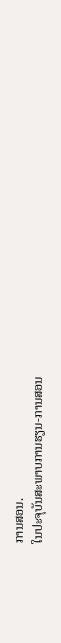ການສອນ.
ໃນປະຈຸບັນສະພາບການຮຽນ-ການສອນ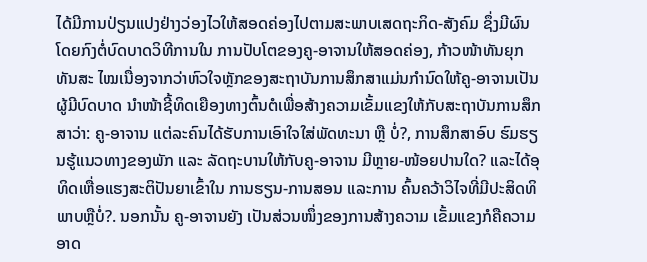ໄດ້ມີການປ່ຽນແປງຢ່າງວ່ອງໄວໃຫ້ສອດຄ່ອງໄປຕາມສະພາບເສດຖະກິດ-ສັງຄົມ ຊຶ່ງມີຜົນໂດຍກົງຕໍ່ບົດບາດວິທີການໃນ ການປັບໂຕຂອງຄູ-ອາຈານໃຫ້ສອດຄ່ອງ, ກ້າວໜ້າທັນຍຸກທັນສະ ໄໝເນື່ອງຈາກວ່າຫົວໃຈຫຼັກຂອງສະຖາບັນການສຶກສາແມ່ນກຳນົດໃຫ້ຄູ-ອາຈານເປັນຜູ້ມີບົດບາດ ນໍາໜ້າຊີ້ທິດເຍືອງທາງຕົ້ນຕໍເພື່ອສ້າງຄວາມເຂັ້ມແຂງໃຫ້ກັບສະຖາບັນການສຶກສາວ່າ: ຄູ-ອາຈານ ແຕ່ລະຄົນໄດ້ຮັບການເອົາໃຈໃສ່ພັດທະນາ ຫຼື ບໍ່?, ການສຶກສາອົບ ຮົມຮຽນຮູ້ແນວທາງຂອງພັກ ແລະ ລັດຖະບານໃຫ້ກັບຄູ-ອາຈານ ມີຫຼາຍ-ໜ້ອຍປານໃດ? ແລະໄດ້ອຸ ທິດເຫື່ອແຮງສະຕິປັນຍາເຂົ້າໃນ ການຮຽນ-ການສອນ ແລະການ ຄົ້ນຄວ້າວິໄຈທີ່ມີປະສິດທິພາບຫຼືບໍ່?. ນອກນັ້ນ ຄູ-ອາຈານຍັງ ເປັນສ່ວນໜຶ່ງຂອງການສ້າງຄວາມ ເຂັ້ມແຂງກໍຄືຄວາມອາດ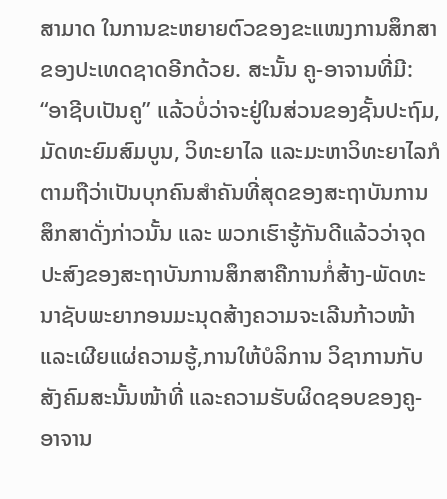ສາມາດ ໃນການຂະຫຍາຍຕົວຂອງຂະແໜງການສຶກສາຂອງປະເທດຊາດອີກດ້ວຍ. ສະນັ້ນ ຄູ-ອາຈານທີ່ມີ: “ອາຊີບເປັນຄູ” ແລ້ວບໍ່ວ່າຈະຢູ່ໃນສ່ວນຂອງຊັ້ນປະຖົມ, ມັດທະຍົມສົມບູນ, ວິທະຍາໄລ ແລະມະຫາວິທະຍາໄລກໍຕາມຖືວ່າເປັນບຸກຄົນສໍາຄັນທີ່ສຸດຂອງສະຖາບັນການສຶກສາດັ່ງກ່າວນັ້ນ ແລະ ພວກເຮົາຮູ້ກັນດີແລ້ວວ່າຈຸດປະສົງຂອງສະຖາບັນການສຶກສາຄືການກໍ່ສ້າງ-ພັດທະນາຊັບພະຍາກອນມະນຸດສ້າງຄວາມຈະເລີນກ້າວໜ້າ ແລະເຜີຍແຜ່ຄວາມຮູ້,ການໃຫ້ບໍລິການ ວິຊາການກັບສັງຄົມສະນັ້ນໜ້າທີ່ ແລະຄວາມຮັບຜິດຊອບຂອງຄູ-ອາຈານ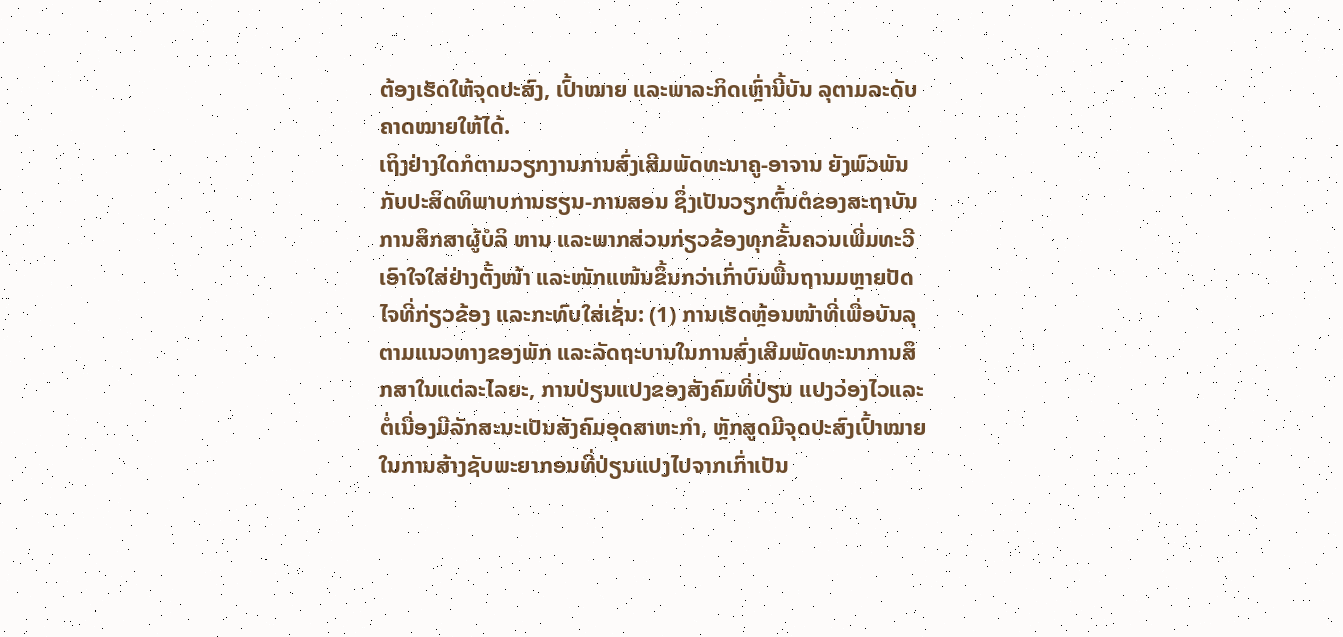ຕ້ອງເຮັດໃຫ້ຈຸດປະສົງ, ເປົ້າໝາຍ ແລະພາລະກິດເຫຼົ່ານີ້ບັນ ລຸຕາມລະດັບຄາດໝາຍໃຫ້ໄດ້.
ເຖິງຢ່າງໃດກໍຕາມວຽກງານການສົ່ງເສີມພັດທະນາຄູ-ອາຈານ ຍັງພົວພັນກັບປະສິດທິພາບການຮຽນ-ການສອນ ຊຶ່ງເປັນວຽກຕົ້ນຕໍຂອງສະຖາບັນການສຶກສາຜູ້ບໍລິ ຫານ ແລະພາກສ່ວນກ່ຽວຂ້ອງທຸກຂັ້ນຄວນເພີ່ມທະວີເອົາໃຈໃສ່ຢ່າງຕັ້ງໜ້າ ແລະໜັກແໜ້ນຂຶ້ນກວ່າເກົ່າບົນພື້ນຖານມຫຼາຍປັດໄຈທີ່ກ່ຽວຂ້ອງ ແລະກະທົບໃສ່ເຊັ່ນ: (1) ການເຮັດຫຼ້ອນໜ້າທີ່ເພື່ອບັນລຸຕາມແນວທາງຂອງພັກ ແລະລັດຖະບານໃນການສົ່ງເສີມພັດທະນາການສຶກສາໃນແຕ່ລະໄລຍະ, ການປ່ຽນແປງຂອງສັງຄົມທີ່ປ່ຽນ ແປງວ່ອງໄວແລະຕໍ່ເນື່ອງມີລັກສະນະເປັນສັງຄົມອຸດສາຫະກຳ, ຫຼັກສູດມີຈຸດປະສົງເປົ້າໝາຍໃນການສ້າງຊັບພະຍາກອນທີ່ປ່ຽນແປງໄປຈາກເກົ່າເປັນ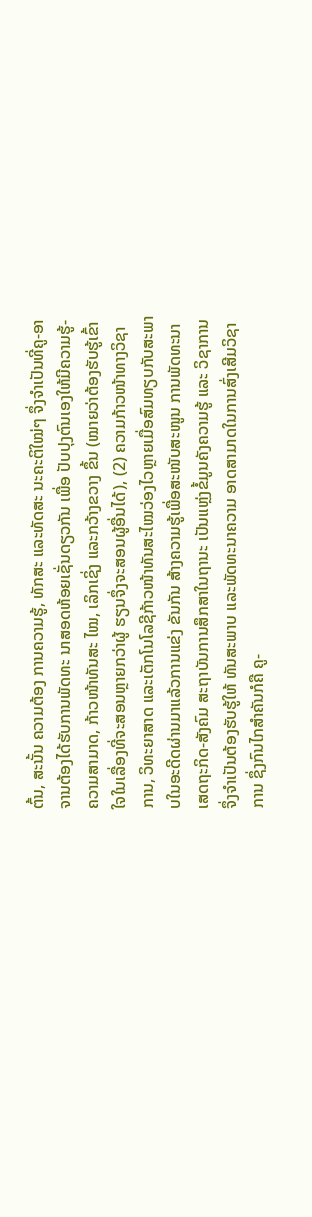ຕົ້ນ, ສະນັ້ນ ຄວາມຕ້ອງ ການຄວາມຮູ້, ທັກສະ ແລະທັດສະ ນະຄະຕິໃໝ່ໆ ຈຶ່ງຈໍາເປັນທີ່ຄູ-ອາຈານຕ້ອງໄດ້ຮັບການພັດທະ ນາສອດຫ້ອຍເຊັ່ນດຽວກັນ ເພື່ອ ປັບປຸງຕົນເອງໃຫ້ມີຄວາມຮູ້-ຄວາມສາມາດ, ກ້າວໜ້າທັນສະ ໄໝ, ເລິກເຊິ່ງ ແລະກວ້າງຂວາງ ຂຶ້ນ (ໝາຍວ່າຕ້ອງຮັບຮູ້ເຂົ້າໃຈໃນເລື່ອງທີ່ຈະສອນຫຼາຍກວ່າຜູ້ ຮຽນຈຶ່ງຈະສອນຜູ້ອື່ນໄດ້), (2) ຄວາມກ້າວໜ້າທາງວິຊາການ, ວິທະຍາສາດ ແລະເຕັກໂນໂລຊີກ້າວໜ້າທັນສະໄໝວ່ອງໄວຫຼາຍເມື່ອສົມທຽບກັບສະພາບໃນອະດີດຜ່ານມາແລ້ວການແຂ່ງ ຂັນກັນ ສ້າງຄວາມຮູ້ເພື່ອສະໜັບສະໜູນ ການພັດທະນາເສດຖະກິດ-ສັງຄົມ ສະຖາບັນການສຶກສາໃນຖານະ ເປັນແຫຼ່ງຂໍ້ມູນຄັງຄວາມຮູ້ ແລະ ວິຊາການຈຶ່ງຈຳເປັນຕ້ອງຮັບຮູ້ໃຫ້ ທັນສະພາບ ແລະພັດທະນາຄວາມ ອາດສາມາດໃນການສົ່ງເສີມວິຊາການ ຊຶ່ງກົນໄກສຳຄັນກໍຄື ຄູ-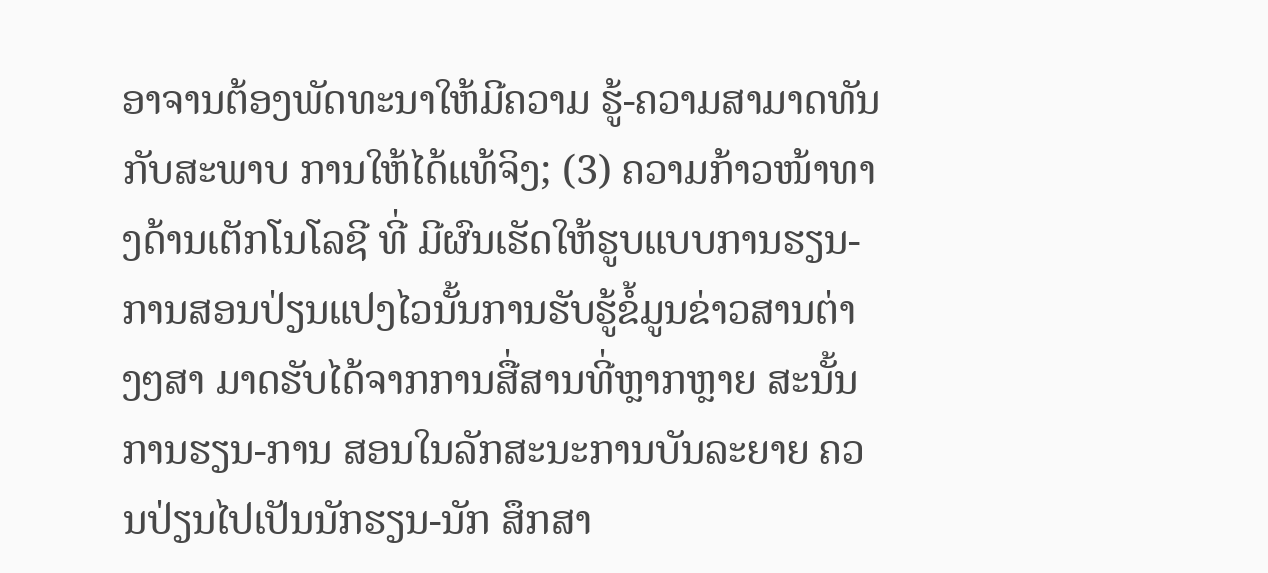ອາຈານຕ້ອງພັດທະນາໃຫ້ມີຄວາມ ຮູ້-ຄວາມສາມາດທັນກັບສະພາບ ການໃຫ້ໄດ້ແທ້ຈິງ; (3) ຄວາມກ້າວໜ້າທາງດ້ານເຕັກໂນໂລຊີ ທີ່ ມີຜົນເຮັດໃຫ້ຮູບແບບການຮຽນ-ການສອນປ່ຽນແປງໄວນັ້ນການຮັບຮູ້ຂໍ້ມູນຂ່າວສານຕ່າງໆສາ ມາດຮັບໄດ້ຈາກການສື່ສານທີ່ຫຼາກຫຼາຍ ສະນັ້ນການຮຽນ-ການ ສອນໃນລັກສະນະການບັນລະຍາຍ ຄວນປ່ຽນໄປເປັນນັກຮຽນ-ນັກ ສຶກສາ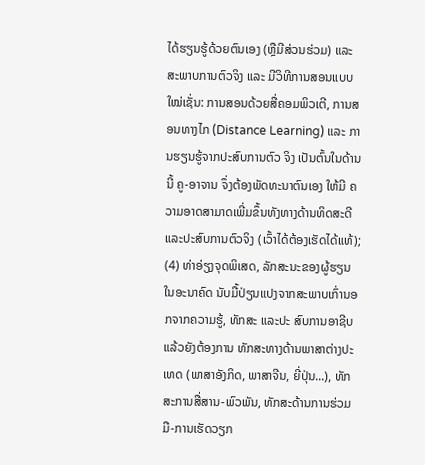ໄດ້ຮຽນຮູ້ດ້ວຍຕົນເອງ (ຫຼືມີສ່ວນຮ່ວມ) ແລະ ສະພາບການຕົວຈິງ ແລະ ມີວິທີການສອນແບບໃໝ່ເຊັ່ນ: ການສອນດ້ວຍສື່ຄອມພິວເຕີ, ການສອນທາງໄກ (Distance Learning) ແລະ ການຮຽນຮູ້ຈາກປະສົບການຕົວ ຈິງ ເປັນຕົ້ນໃນດ້ານນີ້ ຄູ-ອາຈານ ຈຶ່ງຕ້ອງພັດທະນາຕົນເອງ ໃຫ້ມີ ຄວາມອາດສາມາດເພີ່ມຂຶ້ນທັງທາງດ້ານທິດສະດີ ແລະປະສົບການຕົວຈິງ (ເວົ້າໄດ້ຕ້ອງເຮັດໄດ້ແທ້); (4) ທ່າອ່ຽງຈຸດພິເສດ, ລັກສະນະຂອງຜູ້ຮຽນໃນອະນາຄົດ ນັບມື້ປ່ຽນແປງຈາກສະພາບເກົ່ານອກຈາກຄວາມຮູ້, ທັກສະ ແລະປະ ສົບການອາຊີບແລ້ວຍັງຕ້ອງການ ທັກສະທາງດ້ານພາສາຕ່າງປະເທດ (ພາສາອັງກິດ, ພາສາຈີນ, ຍີ່ປຸ່ນ...), ທັກສະການສື່ສານ-ພົວພັນ, ທັກສະດ້ານການຮ່ວມມື-ການເຮັດວຽກ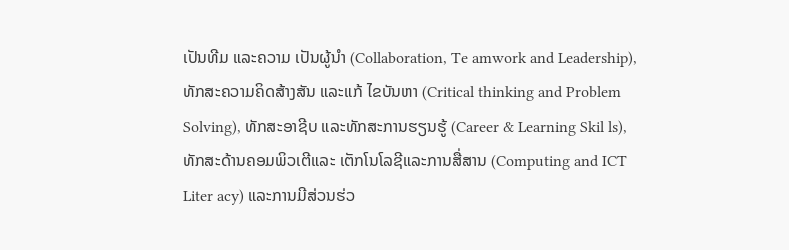ເປັນທີມ ແລະຄວາມ ເປັນຜູ້ນຳ (Collaboration, Te amwork and Leadership), ທັກສະຄວາມຄິດສ້າງສັນ ແລະແກ້ ໄຂບັນຫາ (Critical thinking and Problem Solving), ທັກສະອາຊີບ ແລະທັກສະການຮຽນຮູ້ (Career & Learning Skil ls), ທັກສະດ້ານຄອມພິວເຕີແລະ ເຕັກໂນໂລຊີແລະການສື່ສານ (Computing and ICT Liter acy) ແລະການມີສ່ວນຮ່ວ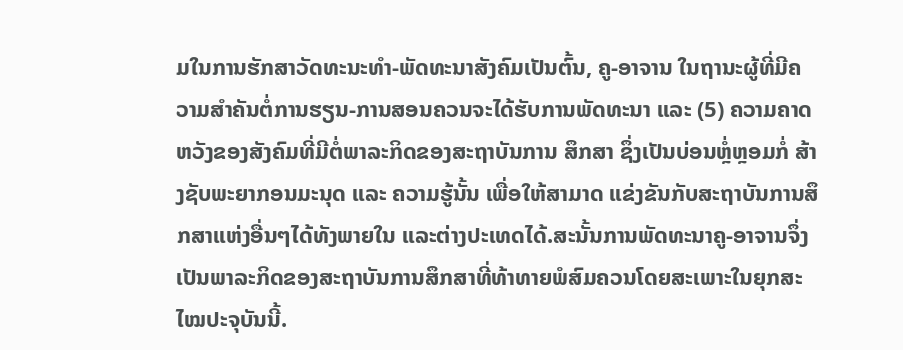ມໃນການຮັກສາວັດທະນະທຳ-ພັດທະນາສັງຄົມເປັນຕົ້ນ, ຄູ-ອາຈານ ໃນຖານະຜູ້ທີ່ມີຄວາມສໍາຄັນຕໍ່ການຮຽນ-ການສອນຄວນຈະໄດ້ຮັບການພັດທະນາ ແລະ (5) ຄວາມຄາດຫວັງຂອງສັງຄົມທີ່ມີຕໍ່ພາລະກິດຂອງສະຖາບັນການ ສຶກສາ ຊຶ່ງເປັນບ່ອນຫຼໍ່ຫຼອມກໍ່ ສ້າງຊັບພະຍາກອນມະນຸດ ແລະ ຄວາມຮູ້ນັ້ນ ເພື່ອໃຫ້ສາມາດ ແຂ່ງຂັນກັບສະຖາບັນການສຶກສາແຫ່ງອື່ນໆໄດ້ທັງພາຍໃນ ແລະຕ່າງປະເທດໄດ້.ສະນັ້ນການພັດທະນາຄູ-ອາຈານຈຶ່ງເປັນພາລະກິດຂອງສະຖາບັນການສຶກສາທີ່ທ້າທາຍພໍສົມຄວນໂດຍສະເພາະໃນຍຸກສະໄໝປະຈຸບັນນີ້.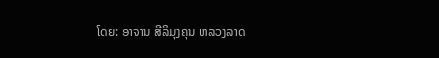ໂດຍ: ອາຈານ ສີລິມຸງຄຸນ ຫລວງລາດ